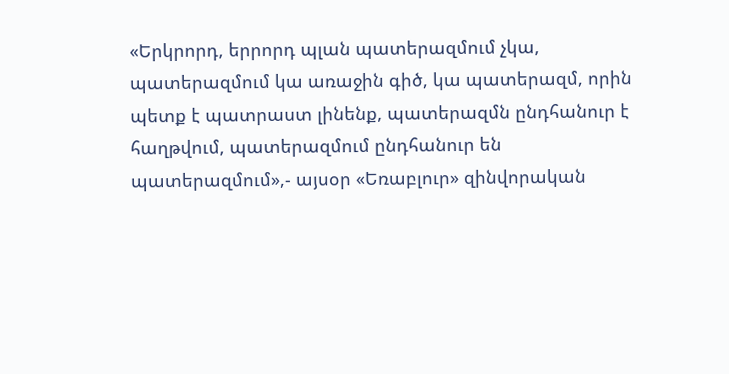«Երկրորդ, երրորդ պլան պատերազմում չկա, պատերազմում կա առաջին գիծ, կա պատերազմ, որին պետք է պատրաստ լինենք, պատերազմն ընդհանուր է հաղթվում, պատերազմում ընդհանուր են պատերազմում»,- այսօր «Եռաբլուր» զինվորական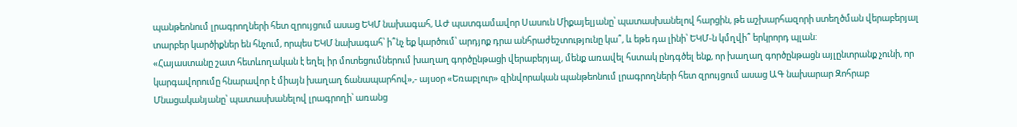պանթեոնում լրագրողների հետ զրույցում ասաց ԵԿՄ նախագահ, ԱԺ պատգամավոր Սասուն Միքայելյանը՝ պատասխանելով հարցին, թե աշխարհազորի ստեղծման վերաբերյալ տարբեր կարծիքներ են հնչում, որպես ԵԿՄ նախագահ՝ ի՞նչ եք կարծում՝ արդյոք դրա անհրաժեշտությունը կա՞, և եթե դա լինի՝ ԵԿՄ-ն կմղվի՞ երկրորդ պլան:
«Հայաստանը շատ հետևողական է եղել իր մոտեցումներում խաղաղ գործընթացի վերաբերյալ, մենք առավել հստակ ընդգծել ենք, որ խաղաղ գործընթացն այլընտրանք չունի, որ կարգավորումը հնարավոր է միայն խաղաղ ճանապարհով»,- այսօր «Եռաբլուր» զինվորական պանթեոնում լրագրողների հետ զրույցում ասաց ԱԳ նախարար Զոհրաբ Մնացականյանը՝ պատասխանելով լրագրողի՝ առանց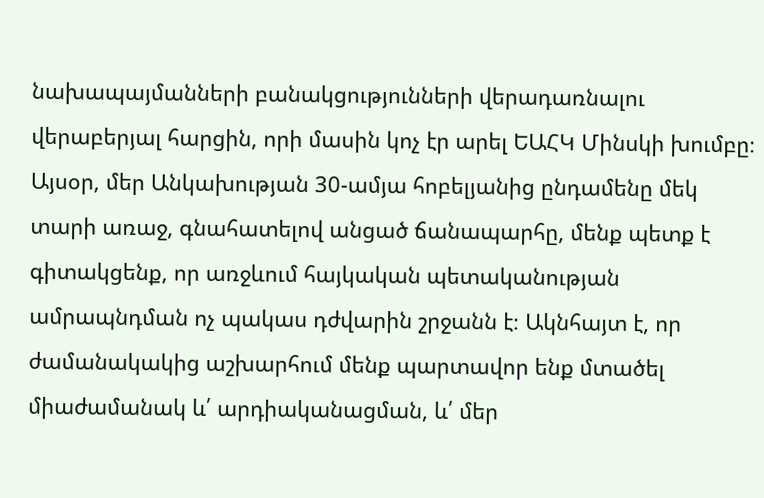նախապայմանների բանակցությունների վերադառնալու վերաբերյալ հարցին, որի մասին կոչ էր արել ԵԱՀԿ Մինսկի խումբը։
Այսօր, մեր Անկախության 30-ամյա հոբելյանից ընդամենը մեկ տարի առաջ, գնահատելով անցած ճանապարհը, մենք պետք է գիտակցենք, որ առջևում հայկական պետականության ամրապնդման ոչ պակաս դժվարին շրջանն է։ Ակնհայտ է, որ ժամանակակից աշխարհում մենք պարտավոր ենք մտածել միաժամանակ և՛ արդիականացման, և՛ մեր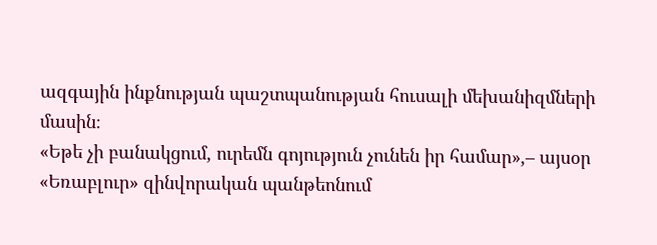ազգային ինքնության պաշտպանության հուսալի մեխանիզմների մասին։
«Եթե չի բանակցում, ուրեմն գոյություն չունեն իր համար»,– այսօր «Եռաբլուր» զինվորական պանթեոնում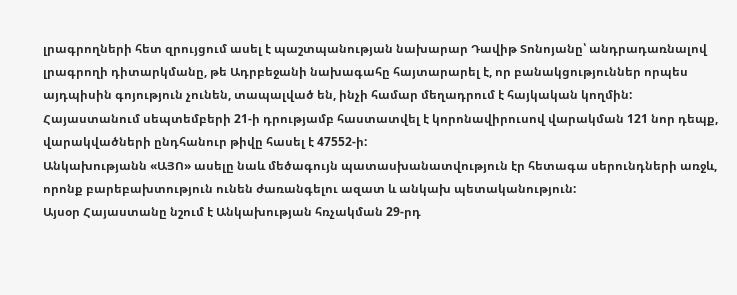լրագրողների հետ զրույցում ասել է պաշտպանության նախարար Դավիթ Տոնոյանը՝ անդրադառնալով լրագրողի դիտարկմանը, թե Ադրբեջանի նախագահը հայտարարել է, որ բանակցություններ որպես այդպիսին գոյություն չունեն, տապալված են, ինչի համար մեղադրում է հայկական կողմին:
Հայաստանում սեպտեմբերի 21-ի դրությամբ հաստատվել է կորոնավիրուսով վարակման 121 նոր դեպք, վարակվածների ընդհանուր թիվը հասել է 47552-ի:
Անկախությանն «ԱՅՈ» ասելը նաև մեծագույն պատասխանատվություն էր հետագա սերունդների առջև, որոնք բարեբախտություն ունեն ժառանգելու ազատ և անկախ պետականություն:
Այսօր Հայաստանը նշում է Անկախության հռչակման 29-րդ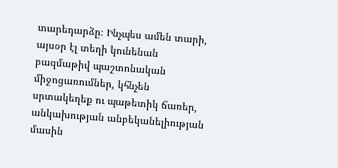տարեդարձը։ Ինչպես ամեն տարի, այսօր էլ տեղի կունենան բազմաթիվ պաշտոնական միջոցառումներ, կհնչեն սրտակեղեք ու պաթետիկ ճառեր, անկախության անբեկանելիության մասին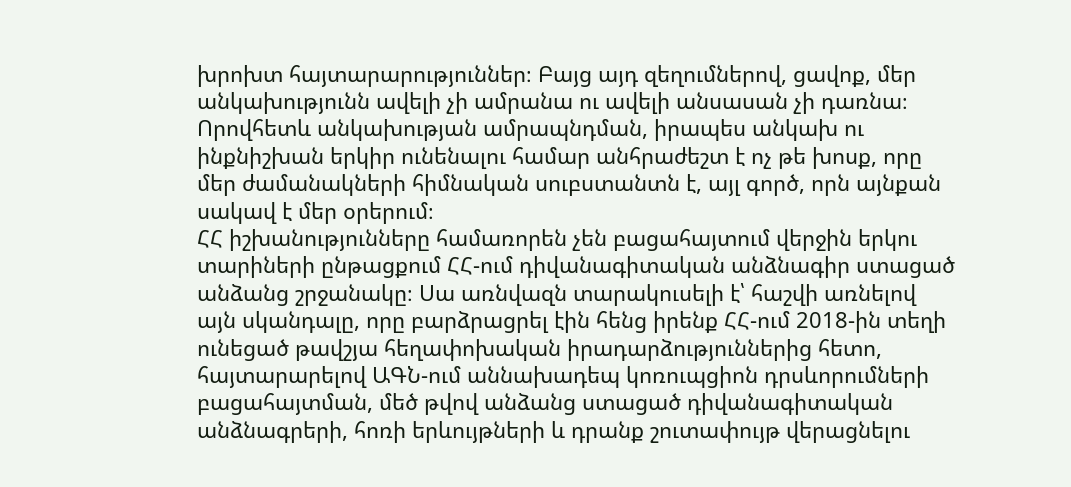խրոխտ հայտարարություններ։ Բայց այդ զեղումներով, ցավոք, մեր անկախությունն ավելի չի ամրանա ու ավելի անսասան չի դառնա։ Որովհետև անկախության ամրապնդման, իրապես անկախ ու ինքնիշխան երկիր ունենալու համար անհրաժեշտ է ոչ թե խոսք, որը մեր ժամանակների հիմնական սուբստանտն է, այլ գործ, որն այնքան սակավ է մեր օրերում։
ՀՀ իշխանությունները համառորեն չեն բացահայտում վերջին երկու տարիների ընթացքում ՀՀ-ում դիվանագիտական անձնագիր ստացած անձանց շրջանակը։ Սա առնվազն տարակուսելի է՝ հաշվի առնելով այն սկանդալը, որը բարձրացրել էին հենց իրենք ՀՀ-ում 2018-ին տեղի ունեցած թավշյա հեղափոխական իրադարձություններից հետո, հայտարարելով ԱԳՆ-ում աննախադեպ կոռուպցիոն դրսևորումների բացահայտման, մեծ թվով անձանց ստացած դիվանագիտական անձնագրերի, հոռի երևույթների և դրանք շուտափույթ վերացնելու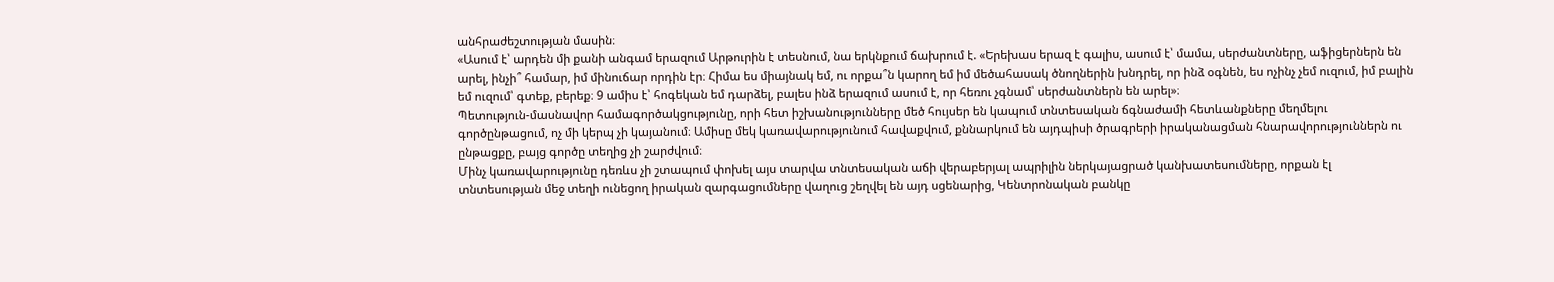անհրաժեշտության մասին։
«Ասում է՝ արդեն մի քանի անգամ երազում Արթուրին է տեսնում, նա երկնքում ճախրում է. «Երեխաս երազ է գալիս, ասում է՝ մամա, սերժանտները, աֆիցերներն են արել, ինչի՞ համար, իմ մինուճար որդին էր։ Հիմա ես միայնակ եմ, ու որքա՞ն կարող եմ իմ մեծահասակ ծնողներին խնդրել, որ ինձ օգնեն, ես ոչինչ չեմ ուզում, իմ բալին եմ ուզում՝ գտեք, բերեք։ 9 ամիս է՝ հոգեկան եմ դարձել, բալես ինձ երազում ասում է, որ հեռու չգնամ՝ սերժանտներն են արել»։
Պետություն-մասնավոր համագործակցությունը, որի հետ իշխանությունները մեծ հույսեր են կապում տնտեսական ճգնաժամի հետևանքները մեղմելու գործընթացում, ոչ մի կերպ չի կայանում։ Ամիսը մեկ կառավարությունում հավաքվում, քննարկում են այդպիսի ծրագրերի իրականացման հնարավորություններն ու ընթացքը, բայց գործը տեղից չի շարժվում։
Մինչ կառավարությունը դեռևս չի շտապում փոխել այս տարվա տնտեսական աճի վերաբերյալ ապրիլին ներկայացրած կանխատեսումները, որքան էլ տնտեսության մեջ տեղի ունեցող իրական զարգացումները վաղուց շեղվել են այդ սցենարից, Կենտրոնական բանկը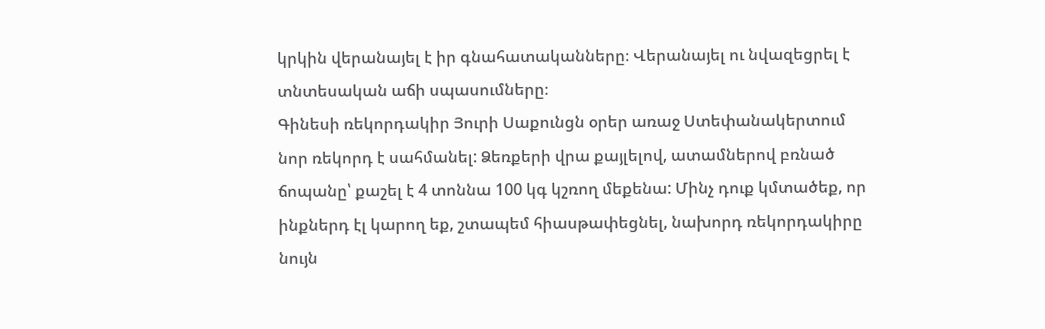կրկին վերանայել է իր գնահատականները։ Վերանայել ու նվազեցրել է տնտեսական աճի սպասումները։
Գինեսի ռեկորդակիր Յուրի Սաքունցն օրեր առաջ Ստեփանակերտում նոր ռեկորդ է սահմանել: Ձեռքերի վրա քայլելով, ատամներով բռնած ճոպանը՝ քաշել է 4 տոննա 100 կգ կշռող մեքենա: Մինչ դուք կմտածեք, որ ինքներդ էլ կարող եք, շտապեմ հիասթափեցնել, նախորդ ռեկորդակիրը նույն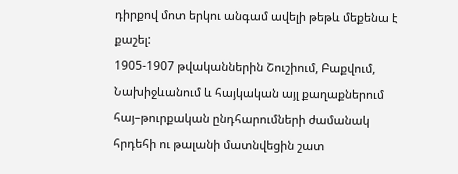դիրքով մոտ երկու անգամ ավելի թեթև մեքենա է քաշել:
1905-1907 թվականներին Շուշիում, Բաքվում, Նախիջևանում և հայկական այլ քաղաքներում հայ–թուրքական ընդհարումների ժամանակ հրդեհի ու թալանի մատնվեցին շատ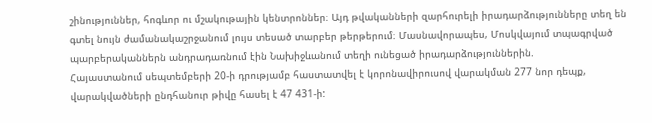շինություններ, հոգևոր ու մշակութային կենտրոններ։ Այդ թվականների զարհուրելի իրադարձությունները տեղ են գտել նույն ժամանակաշրջանում լույս տեսած տարբեր թերթերում։ Մասնավորապես, Մոսկվայում տպագրված պարբերականներն անդրադառնում էին Նախիջևանում տեղի ունեցած իրադարձություններին.
Հայաստանում սեպտեմբերի 20-ի դրությամբ հաստատվել է կորոնավիրուսով վարակման 277 նոր դեպք, վարակվածների ընդհանուր թիվը հասել է 47 431-ի: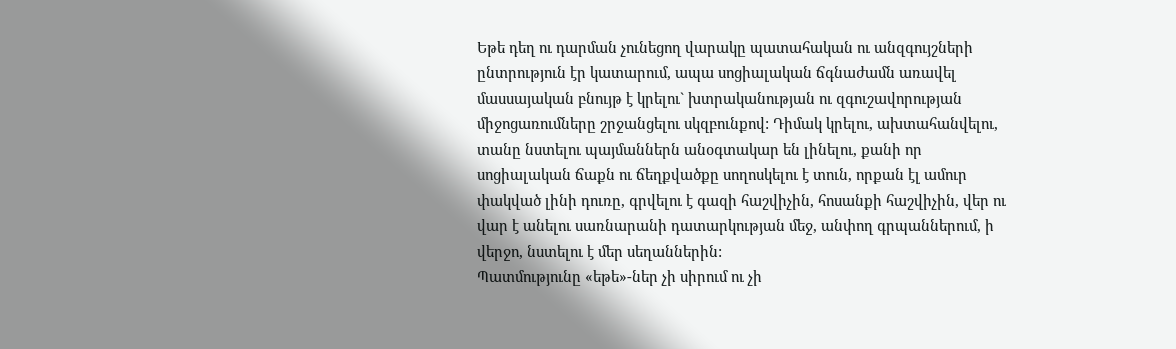Եթե դեղ ու դարման չունեցող վարակը պատահական ու անզգույշների ընտրություն էր կատարում, ապա սոցիալական ճգնաժամն առավել մասսայական բնույթ է կրելու` խտրականության ու զգուշավորության միջոցառումները շրջանցելու սկզբունքով: Դիմակ կրելու, ախտահանվելու, տանը նստելու պայմաններն անօգտակար են լինելու, քանի որ սոցիալական ճաքն ու ճեղքվածքը սողոսկելու է տուն, որքան էլ ամուր փակված լինի դուռը, գրվելու է գազի հաշվիչին, հոսանքի հաշվիչին, վեր ու վար է անելու սառնարանի դատարկության մեջ, անփող գրպաններում, ի վերջո, նստելու է մեր սեղաններին:
Պատմությունը «եթե»-ներ չի սիրում ու չի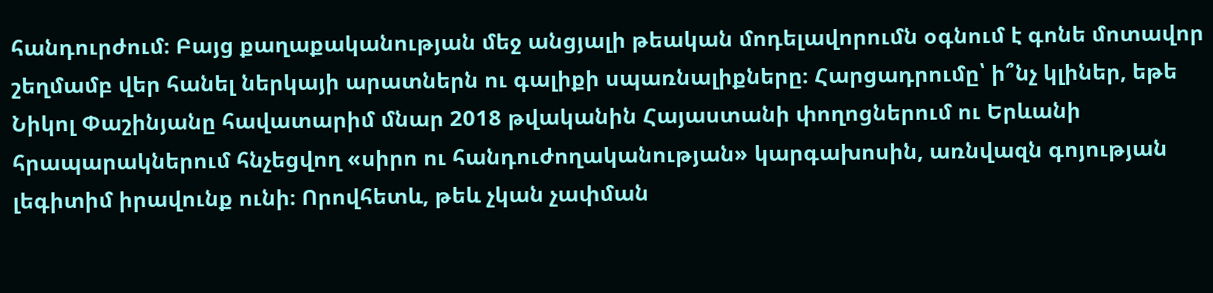հանդուրժում։ Բայց քաղաքականության մեջ անցյալի թեական մոդելավորումն օգնում է գոնե մոտավոր շեղմամբ վեր հանել ներկայի արատներն ու գալիքի սպառնալիքները։ Հարցադրումը՝ ի՞նչ կլիներ, եթե Նիկոլ Փաշինյանը հավատարիմ մնար 2018 թվականին Հայաստանի փողոցներում ու Երևանի հրապարակներում հնչեցվող «սիրո ու հանդուժողականության» կարգախոսին, առնվազն գոյության լեգիտիմ իրավունք ունի։ Որովհետև, թեև չկան չափման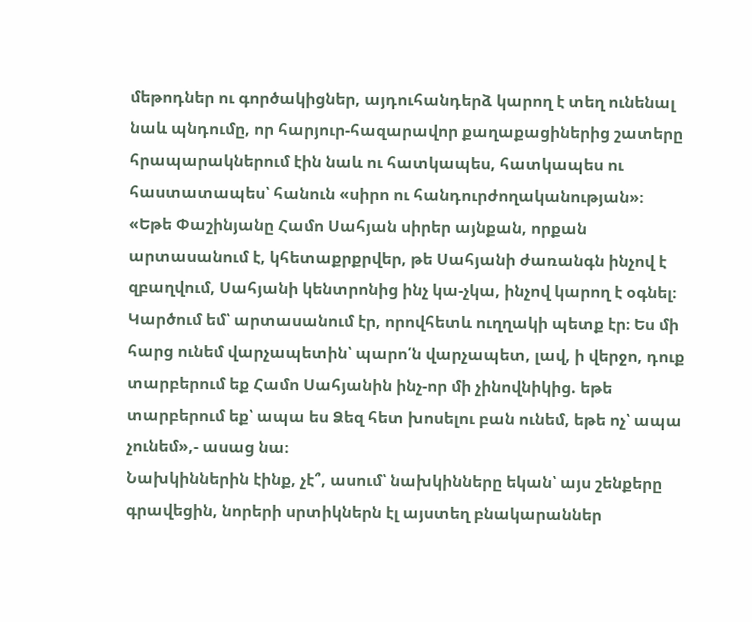մեթոդներ ու գործակիցներ, այդուհանդերձ կարող է տեղ ունենալ նաև պնդումը, որ հարյուր-հազարավոր քաղաքացիներից շատերը հրապարակներում էին նաև ու հատկապես, հատկապես ու հաստատապես՝ հանուն «սիրո ու հանդուրժողականության»։
«Եթե Փաշինյանը Համո Սահյան սիրեր այնքան, որքան արտասանում է, կհետաքրքրվեր, թե Սահյանի ժառանգն ինչով է զբաղվում, Սահյանի կենտրոնից ինչ կա-չկա, ինչով կարող է օգնել։ Կարծում եմ՝ արտասանում էր, որովհետև ուղղակի պետք էր։ Ես մի հարց ունեմ վարչապետին՝ պարո՛ն վարչապետ, լավ, ի վերջո, դուք տարբերում եք Համո Սահյանին ինչ-որ մի չինովնիկից. եթե տարբերում եք՝ ապա ես Ձեզ հետ խոսելու բան ունեմ, եթե ոչ՝ ապա չունեմ»,- ասաց նա։
Նախկիններին էինք, չէ՞, ասում՝ նախկինները եկան՝ այս շենքերը գրավեցին, նորերի սրտիկներն էլ այստեղ բնակարաններ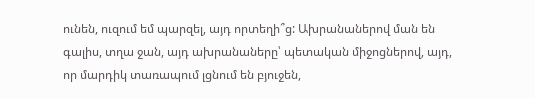ունեն, ուզում եմ պարզել, այդ որտեղի՞ց: Ախրանաներով ման են գալիս, տղա ջան, այդ ախրանաները՝ պետական միջոցներով, այդ, որ մարդիկ տառապում լցնում են բյուջեն,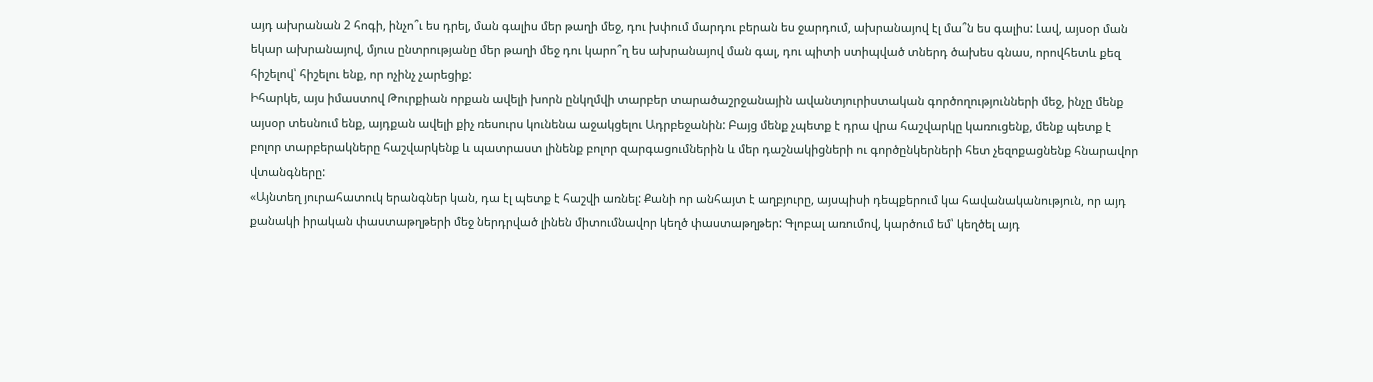այդ ախրանան 2 հոգի, ինչո՞ւ ես դրել, ման գալիս մեր թաղի մեջ, դու խփում մարդու բերան ես ջարդում, ախրանայով էլ մա՞ն ես գալիս: Լավ, այսօր ման եկար ախրանայով, մյուս ընտրությանը մեր թաղի մեջ դու կարո՞ղ ես ախրանայով ման գալ, դու պիտի ստիպված տներդ ծախես գնաս, որովհետև քեզ հիշելով՝ հիշելու ենք, որ ոչինչ չարեցիք:
Իհարկե, այս իմաստով Թուրքիան որքան ավելի խորն ընկղմվի տարբեր տարածաշրջանային ավանտյուրիստական գործողությունների մեջ, ինչը մենք այսօր տեսնում ենք, այդքան ավելի քիչ ռեսուրս կունենա աջակցելու Ադրբեջանին: Բայց մենք չպետք է դրա վրա հաշվարկը կառուցենք, մենք պետք է բոլոր տարբերակները հաշվարկենք և պատրաստ լինենք բոլոր զարգացումներին և մեր դաշնակիցների ու գործընկերների հետ չեզոքացնենք հնարավոր վտանգները:
«Այնտեղ յուրահատուկ երանգներ կան, դա էլ պետք է հաշվի առնել: Քանի որ անհայտ է աղբյուրը, այսպիսի դեպքերում կա հավանականություն, որ այդ քանակի իրական փաստաթղթերի մեջ ներդրված լինեն միտումնավոր կեղծ փաստաթղթեր: Գլոբալ առումով, կարծում եմ՝ կեղծել այդ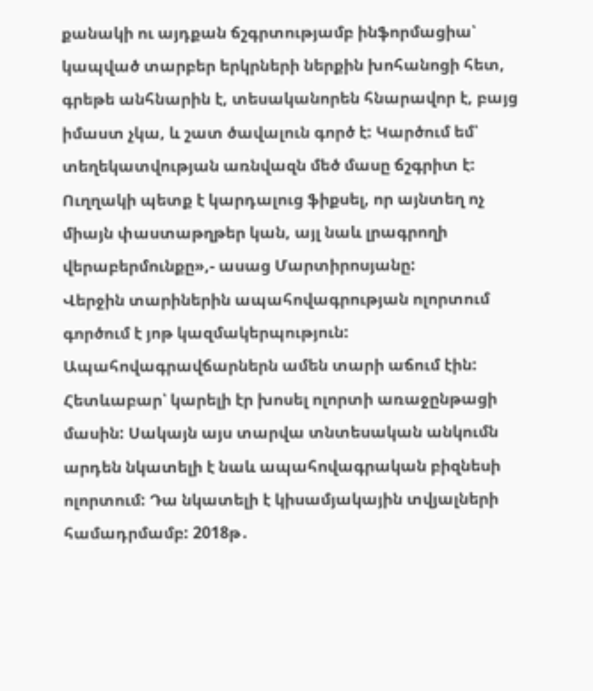քանակի ու այդքան ճշգրտությամբ ինֆորմացիա՝ կապված տարբեր երկրների ներքին խոհանոցի հետ, գրեթե անհնարին է, տեսականորեն հնարավոր է, բայց իմաստ չկա, և շատ ծավալուն գործ է: Կարծում եմ՝ տեղեկատվության առնվազն մեծ մասը ճշգրիտ է: Ուղղակի պետք է կարդալուց ֆիքսել, որ այնտեղ ոչ միայն փաստաթղթեր կան, այլ նաև լրագրողի վերաբերմունքը»,- ասաց Մարտիրոսյանը:
Վերջին տարիներին ապահովագրության ոլորտում գործում է յոթ կազմակերպություն: Ապահովագրավճարներն ամեն տարի աճում էին: Հետևաբար՝ կարելի էր խոսել ոլորտի առաջընթացի մասին: Սակայն այս տարվա տնտեսական անկումն արդեն նկատելի է նաև ապահովագրական բիզնեսի ոլորտում: Դա նկատելի է կիսամյակային տվյալների համադրմամբ: 2018թ․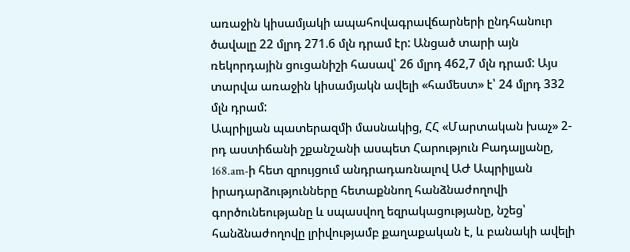առաջին կիսամյակի ապահովագրավճարների ընդհանուր ծավալը 22 մլրդ 271.6 մլն դրամ էր: Անցած տարի այն ռեկորդային ցուցանիշի հասավ՝ 26 մլրդ 462,7 մլն դրամ: Այս տարվա առաջին կիսամյակն ավելի «համեստ» է՝ 24 մլրդ 332 մլն դրամ:
Ապրիլյան պատերազմի մասնակից, ՀՀ «Մարտական խաչ» 2-րդ աստիճանի շքանշանի ասպետ Հարություն Բադալյանը, 168.am-ի հետ զրույցում անդրադառնալով ԱԺ Ապրիլյան իրադարձությունները հետաքննող հանձնաժողովի գործունեությանը և սպասվող եզրակացությանը, նշեց՝ հանձնաժողովը լրիվությամբ քաղաքական է, և բանակի ավելի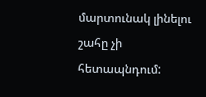մարտունակ լինելու շահը չի հետապնդում: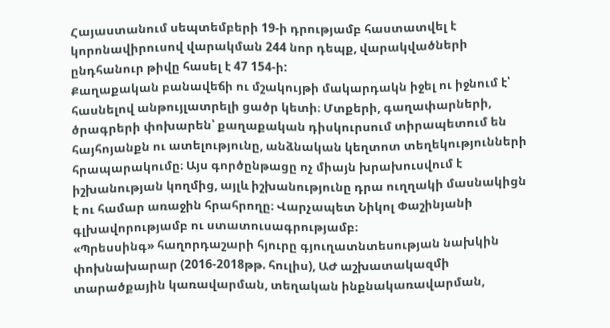Հայաստանում սեպտեմբերի 19-ի դրությամբ հաստատվել է կորոնավիրուսով վարակման 244 նոր դեպք, վարակվածների ընդհանուր թիվը հասել է 47 154-ի:
Քաղաքական բանավեճի ու մշակույթի մակարդակն իջել ու իջնում է՝ հասնելով անթույլատրելի ցածր կետի։ Մտքերի, գաղափարների, ծրագրերի փոխարեն՝ քաղաքական դիսկուրսում տիրապետում են հայհոյանքն ու ատելությունը, անձնական կեղտոտ տեղեկությունների հրապարակումը։ Այս գործընթացը ոչ միայն խրախուսվում է իշխանության կողմից, այլև իշխանությունը դրա ուղղակի մասնակիցն է ու համար առաջին հրահրողը։ Վարչապետ Նիկոլ Փաշինյանի գլխավորությամբ ու ստատուսագրությամբ։
«Պրեսսինգ» հաղորդաշարի հյուրը գյուղատնտեսության նախկին փոխնախարար (2016-2018թթ. հուլիս), ԱԺ աշխատակազմի տարածքային կառավարման, տեղական ինքնակառավարման,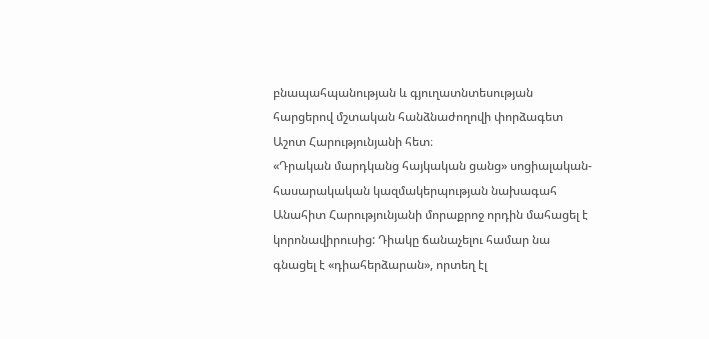բնապահպանության և գյուղատնտեսության հարցերով մշտական հանձնաժողովի փորձագետ Աշոտ Հարությունյանի հետ։
«Դրական մարդկանց հայկական ցանց» սոցիալական-հասարակական կազմակերպության նախագահ Անահիտ Հարությունյանի մորաքրոջ որդին մահացել է կորոնավիրուսից: Դիակը ճանաչելու համար նա գնացել է «դիահերձարան», որտեղ էլ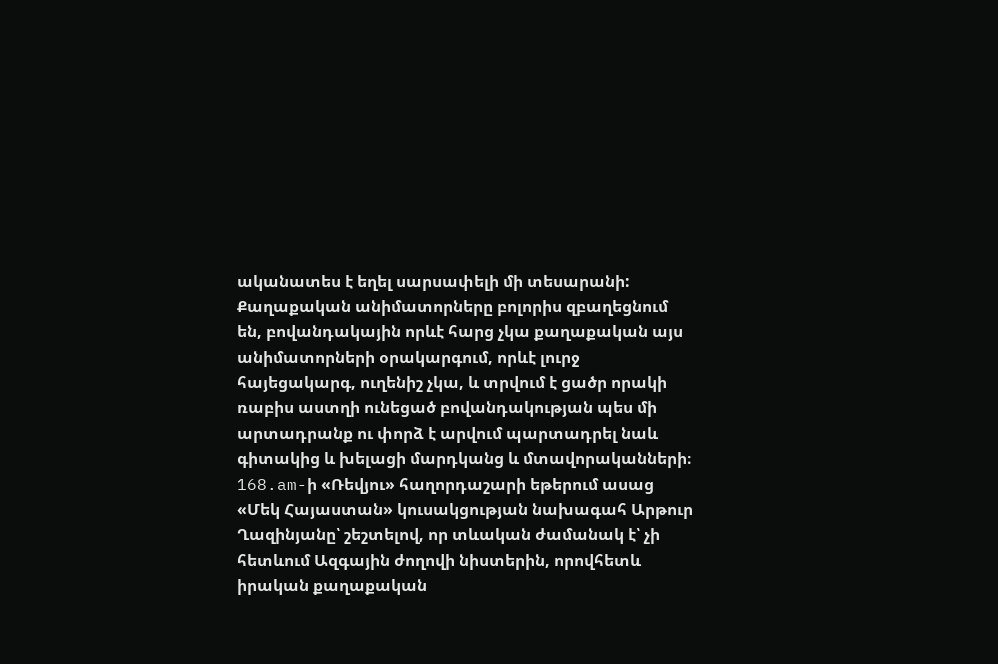ականատես է եղել սարսափելի մի տեսարանի:
Քաղաքական անիմատորները բոլորիս զբաղեցնում են, բովանդակային որևէ հարց չկա քաղաքական այս անիմատորների օրակարգում, որևէ լուրջ հայեցակարգ, ուղենիշ չկա, և տրվում է ցածր որակի ռաբիս աստղի ունեցած բովանդակության պես մի արտադրանք ու փորձ է արվում պարտադրել նաև գիտակից և խելացի մարդկանց և մտավորականների։ 168.am-ի «Ռեվյու» հաղորդաշարի եթերում ասաց «Մեկ Հայաստան» կուսակցության նախագահ Արթուր Ղազինյանը՝ շեշտելով, որ տևական ժամանակ է՝ չի հետևում Ազգային ժողովի նիստերին, որովհետև իրական քաղաքական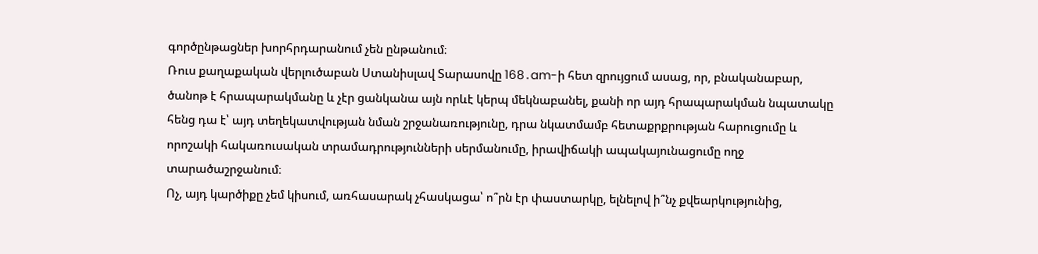գործընթացներ խորհրդարանում չեն ընթանում։
Ռուս քաղաքական վերլուծաբան Ստանիսլավ Տարասովը 168․am-ի հետ զրույցում ասաց, որ, բնականաբար, ծանոթ է հրապարակմանը և չէր ցանկանա այն որևէ կերպ մեկնաբանել, քանի որ այդ հրապարակման նպատակը հենց դա է՝ այդ տեղեկատվության նման շրջանառությունը, դրա նկատմամբ հետաքրքրության հարուցումը և որոշակի հակառուսական տրամադրությունների սերմանումը, իրավիճակի ապակայունացումը ողջ տարածաշրջանում։
Ոչ, այդ կարծիքը չեմ կիսում, առհասարակ չհասկացա՝ ո՞րն էր փաստարկը, ելնելով ի՞նչ քվեարկությունից,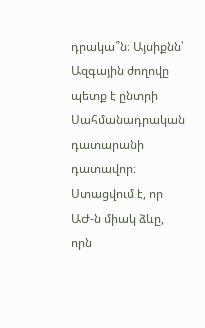դրակա՞ն։ Այսիքնն՝ Ազգային ժողովը պետք է ընտրի Սահմանադրական դատարանի դատավոր։ Ստացվում է, որ ԱԺ-ն միակ ձևը, որն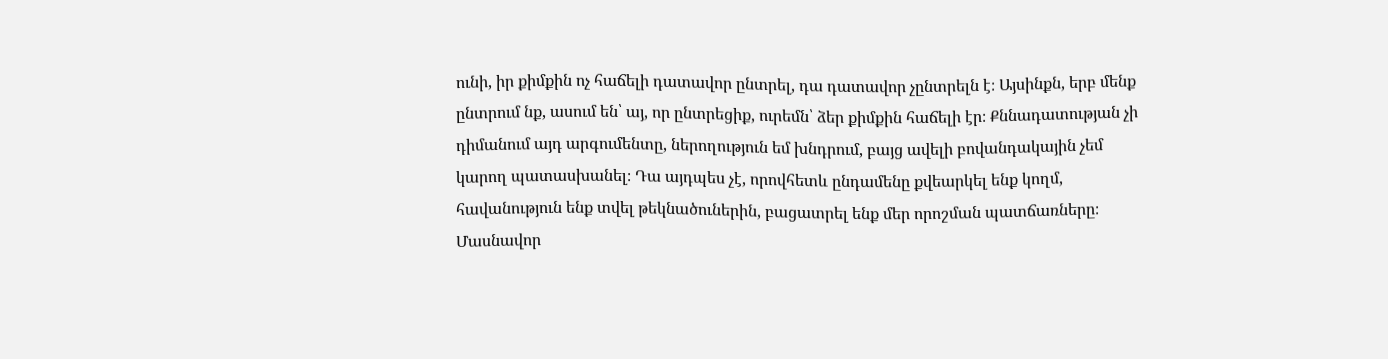ունի, իր քիմքին ոչ հաճելի դատավոր ընտրել, դա դատավոր չընտրելն է։ Այսինքն, երբ մենք ընտրում նք, ասում են՝ այ, որ ընտրեցիք, ուրեմն՝ ձեր քիմքին հաճելի էր։ Քննադատության չի դիմանում այդ արգումենտը, ներողություն եմ խնդրում, բայց ավելի բովանդակային չեմ կարող պատասխանել։ Դա այդպես չէ, որովհետև ընդամենը քվեարկել ենք կողմ, հավանություն ենք տվել թեկնածուներին, բացատրել ենք մեր որոշման պատճառները։
Մասնավոր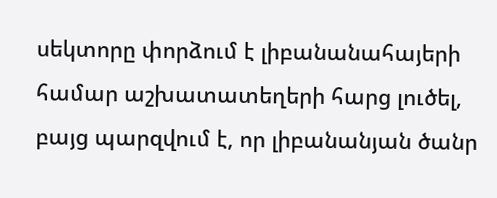սեկտորը փորձում է լիբանանահայերի համար աշխատատեղերի հարց լուծել, բայց պարզվում է, որ լիբանանյան ծանր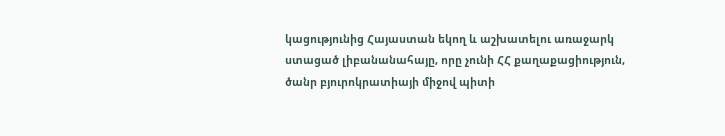կացությունից Հայաստան եկող և աշխատելու առաջարկ ստացած լիբանանահայը, որը չունի ՀՀ քաղաքացիություն, ծանր բյուրոկրատիայի միջով պիտի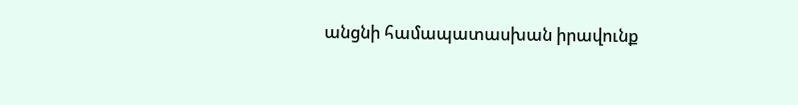անցնի համապատասխան իրավունք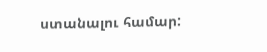ստանալու համար: